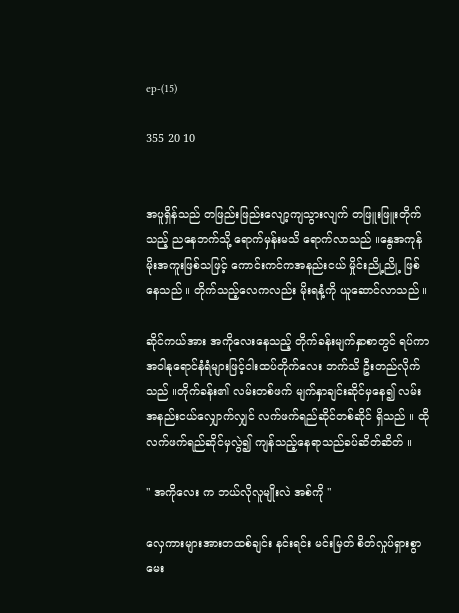ep-(15)

355 20 10


အပူရှိန်သည် တဖြည်းဖြည်းလျော့ကျသွားလျက် တဖြူးဖြူးတိုက်သည့် ညနေဘက်သို့ ရောက်မှန်းမသိ ရောက်လာသည် ။နွေအကုန် မိုးအကူးဖြစ်သဖြင့် ကောင်းကင်ကအနည်းငယ် မှိုင်းညို့ညို့ ဖြစ်နေသည် ။ တိုက်သည့်လေကလည်း မိုးရနံ့ကို ယူဆောင်လာသည် ။

ဆိုင်ကယ်အား အကိုလေးနေသည့် တိုက်ခန်းမျက်နှာစာတွင် ရပ်ကာ အဝါနုရောင်နံရံများဖြင့်ငါးထပ်တိုက်လေး ဘက်သိ ဦးတည်လိုက်သည် ။တိုက်ခန်း၏ လမ်းတစ်ဖက် မျက်နှာချင်းဆိုင်မှနေ၍ လမ်းအနည်းငယ်လျှောက်လျှင် လက်ဖက်ရည်ဆိုင်တစ်ဆိုင် ရှိသည် ။ ထို လက်ဖက်ရည်ဆိုင်မှလွဲ၍ ကျန်သည့်နေရာသည်ခပ်ဆိတ်ဆိတ် ။

" အကိုလေး က ဘယ်လိုလူမျိုးလဲ အစ်ကို "

လှေကားများအားတထစ်ချင်း နင်းရင်း မင်းမြတ် စိတ်လှုပ်ရှားစွာ မေး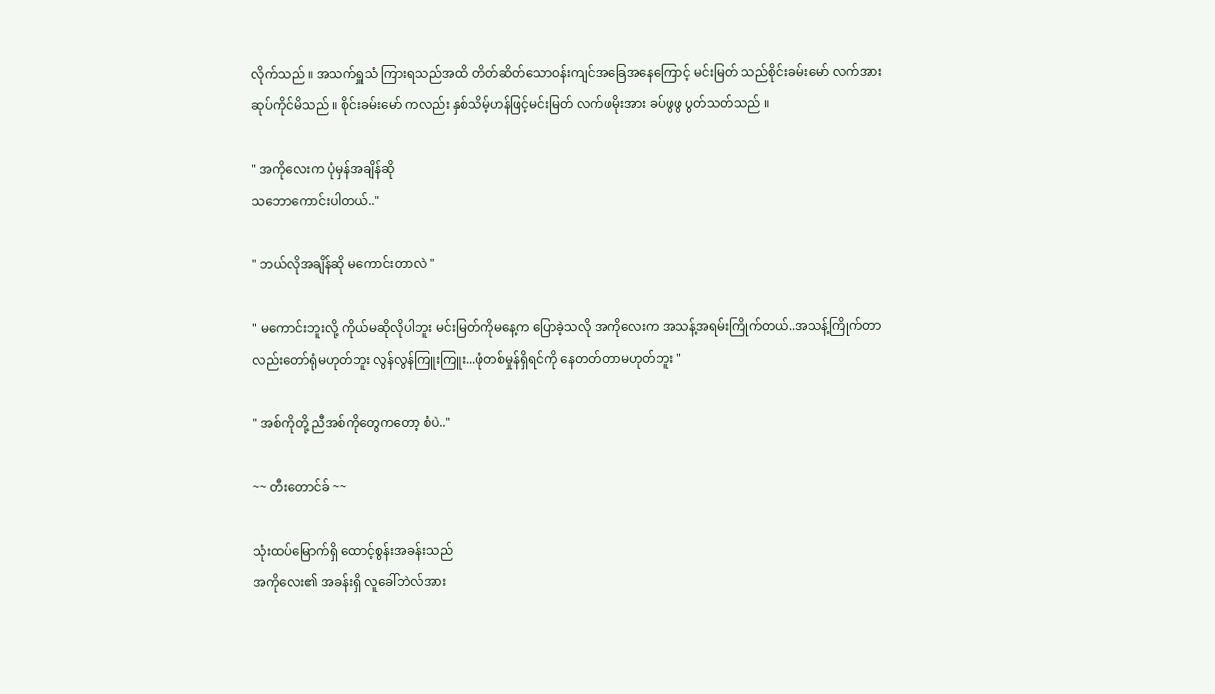လိုက်သည် ။ အသက်ရှူသံ ကြားရသည်အထိ တိတ်ဆိတ်သောဝန်းကျင်အခြေအနေကြောင့် မင်းမြတ် သည်စိုင်းခမ်းမော် လက်အား ဆုပ်ကိုင်မိသည် ။ စိုင်းခမ်းမော် ကလည်း နှစ်သိမ့်ဟန်ဖြင့်မင်းမြတ် လက်ဖမိုးအား ခပ်ဖွဖွ ပွတ်သတ်သည် ။

" အကိုလေးက ပုံမှန်အချိန်ဆို
သဘောကောင်းပါတယ်.."

" ဘယ်လိုအချိန်ဆို မကောင်းတာလဲ "

" မကောင်းဘူးလို့ ကိုယ်မဆိုလိုပါဘူး မင်းမြတ်ကိုမနေ့က ပြောခဲ့သလို အကိုလေးက အသန့်အရမ်းကြိုက်တယ်..အသန့်ကြိုက်တာလည်းတော်ရုံမဟုတ်ဘူး လွန်လွန်ကြူးကြူး...ဖုံတစ်မှုန်ရှိရင်ကို နေတတ်တာမဟုတ်ဘူး "

" အစ်ကိုတို့ ညီအစ်ကိုတွေကတော့ စံပဲ.."

~~ တီးတောင်ခ် ~~

သုံးထပ်မြောက်ရှိ ထောင့်စွန်းအခန်းသည်
အကိုလေး၏ အခန်းရှိ လူခေါ်ဘဲလ်အား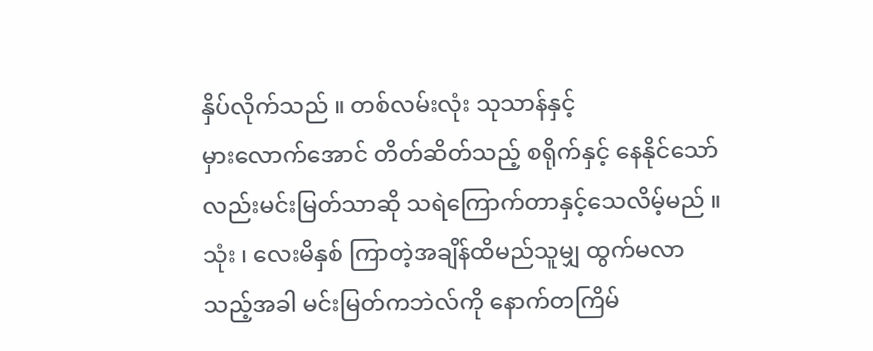နှိပ်လိုက်သည် ။ တစ်လမ်းလုံး သုသာန်နှင့်
မှားလောက်အောင် တိတ်ဆိတ်သည့် စရိုက်နှင့် နေနိုင်သော်လည်းမင်းမြတ်သာဆို သရဲကြောက်တာနှင့်သေလိမ့်မည် ။ သုံး ၊ လေးမိနှစ် ကြာတဲ့အချိန်ထိမည်သူမျှ ထွက်မလာသည့်အခါ မင်းမြတ်ကဘဲလ်ကို နောက်တကြိမ်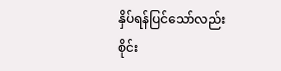နှိပ်ရန်ပြင်သော်လည်းစိုင်း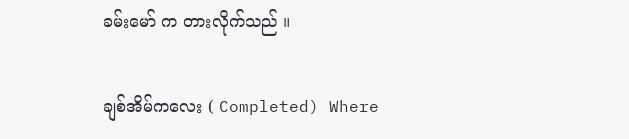ခမ်းမော် က တားလိုက်သည် ။

ချစ်အိမ်ကလေး ( Completed) Where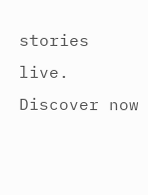stories live. Discover now